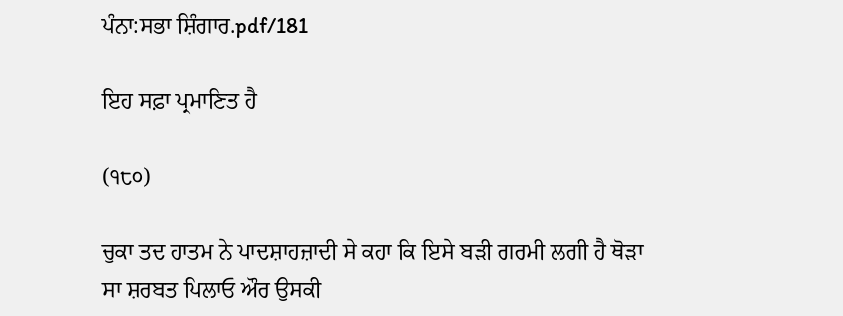ਪੰਨਾ:ਸਭਾ ਸ਼ਿੰਗਾਰ.pdf/181

ਇਹ ਸਫ਼ਾ ਪ੍ਰਮਾਣਿਤ ਹੈ

(੧੮੦)

ਚੁਕਾ ਤਦ ਹਾਤਮ ਨੇ ਪਾਦਸ਼ਾਹਜ਼ਾਦੀ ਸੇ ਕਹਾ ਕਿ ਇਸੇ ਬੜੀ ਗਰਮੀ ਲਗੀ ਹੈ ਥੋੜਾ ਸਾ ਸ਼ਰਬਤ ਪਿਲਾਓ ਔਰ ਉਸਕੀ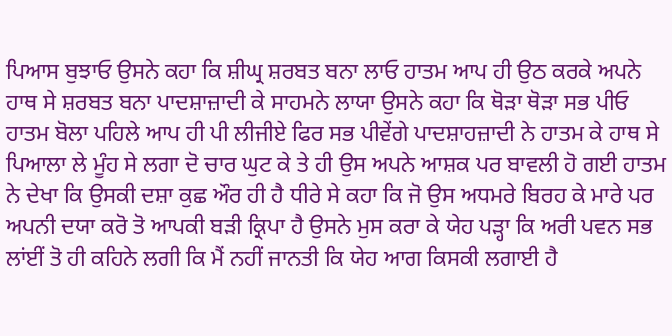ਪਿਆਸ ਬੁਝਾਓ ਉਸਨੇ ਕਹਾ ਕਿ ਸ਼ੀਘ੍ਰ ਸ਼ਰਬਤ ਬਨਾ ਲਾਓ ਹਾਤਮ ਆਪ ਹੀ ਉਠ ਕਰਕੇ ਅਪਨੇ ਹਾਥ ਸੇ ਸ਼ਰਬਤ ਬਨਾ ਪਾਦਸ਼ਾਜ਼ਾਦੀ ਕੇ ਸਾਹਮਨੇ ਲਾਯਾ ਉਸਨੇ ਕਹਾ ਕਿ ਥੋੜਾ ਥੋੜਾ ਸਭ ਪੀਓ ਹਾਤਮ ਬੋਲਾ ਪਹਿਲੇ ਆਪ ਹੀ ਪੀ ਲੀਜੀਏ ਫਿਰ ਸਭ ਪੀਵੇਂਗੇ ਪਾਦਸ਼ਾਹਜ਼ਾਦੀ ਨੇ ਹਾਤਮ ਕੇ ਹਾਥ ਸੇ ਪਿਆਲਾ ਲੇ ਮੂੰਹ ਸੇ ਲਗਾ ਦੋ ਚਾਰ ਘੁਟ ਕੇ ਤੇ ਹੀ ਉਸ ਅਪਨੇ ਆਸ਼ਕ ਪਰ ਬਾਵਲੀ ਹੋ ਗਈ ਹਾਤਮ ਨੇ ਦੇਖਾ ਕਿ ਉਸਕੀ ਦਸ਼ਾ ਕੁਛ ਔਰ ਹੀ ਹੈ ਧੀਰੇ ਸੇ ਕਹਾ ਕਿ ਜੋ ਉਸ ਅਧਮਰੇ ਬਿਰਹ ਕੇ ਮਾਰੇ ਪਰ ਅਪਨੀ ਦਯਾ ਕਰੋ ਤੋ ਆਪਕੀ ਬੜੀ ਕ੍ਰਿਪਾ ਹੈ ਉਸਨੇ ਮੁਸ ਕਰਾ ਕੇ ਯੇਹ ਪੜ੍ਹਾ ਕਿ ਅਰੀ ਪਵਨ ਸਭ ਲਾਂਈਂ ਤੋ ਹੀ ਕਹਿਨੇ ਲਗੀ ਕਿ ਮੈਂ ਨਹੀਂ ਜਾਨਤੀ ਕਿ ਯੇਹ ਆਗ ਕਿਸਕੀ ਲਗਾਈ ਹੈ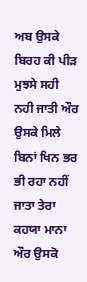ਅਬ ਉਸਕੇ ਬਿਰਹ ਕੀ ਪੀੜ ਮੁਝਸੇ ਸਹੀ ਨਹੀ ਜਾਤੀ ਔਰ ਉਸਕੇ ਮਿਲੇ ਬਿਨਾਂ ਖਿਨ ਭਰ ਭੀ ਰਹਾ ਨਹੀਂ ਜਾਤਾ ਤੇਰਾ ਕਹਯਾ ਮਾਨਾ ਔਰ ਉਸਕੋ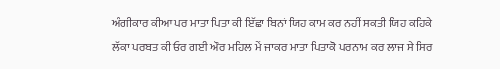ਅੰਗੀਕਾਰ ਕੀਆ ਪਰ ਮਾਤਾ ਪਿਤਾ ਕੀ ਇੱਛਾ ਬਿਨਾਂ ਯਿਹ ਕਾਮ ਕਰ ਨਹੀਂ ਸਕਤੀ ਯਿਹ ਕਹਿਕੇ ਲੱਕਾ ਪਰਬਤ ਕੀ ਓਰ ਗਈ ਔਰ ਮਹਿਲ ਮੇਂ ਜਾਕਰ ਮਾਤਾ ਪਿਤਾਕੋ ਪਰਨਾਮ ਕਰ ਲਾਜ ਸੇ ਸਿਰ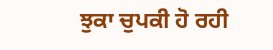ਝੁਕਾ ਚੁਪਕੀ ਹੋ ਰਹੀ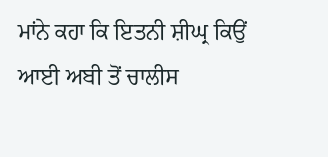ਮਾਂਨੇ ਕਹਾ ਕਿ ਇਤਨੀ ਸ਼ੀਘ੍ਰ ਕਿਉਂ ਆਈ ਅਬੀ ਤੋਂ ਚਾਲੀਸ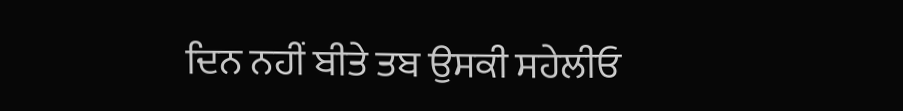ਦਿਨ ਨਹੀਂ ਬੀਤੇ ਤਬ ਉਸਕੀ ਸਹੇਲੀਓ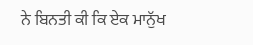ਨੇ ਬਿਨਤੀ ਕੀ ਕਿ ਏਕ ਮਾਨੁੱਖ